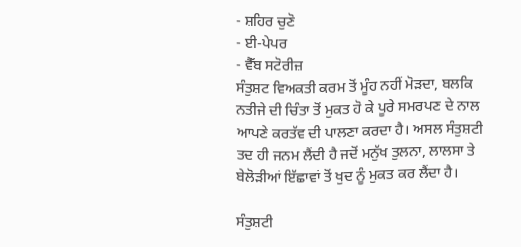- ਸ਼ਹਿਰ ਚੁਣੋ
- ਈ-ਪੇਪਰ
- ਵੈੱਬ ਸਟੋਰੀਜ਼
ਸੰਤੁਸ਼ਟ ਵਿਅਕਤੀ ਕਰਮ ਤੋਂ ਮੂੰਹ ਨਹੀਂ ਮੋੜਦਾ, ਬਲਕਿ ਨਤੀਜੇ ਦੀ ਚਿੰਤਾ ਤੋਂ ਮੁਕਤ ਹੋ ਕੇ ਪੂਰੇ ਸਮਰਪਣ ਦੇ ਨਾਲ ਆਪਣੇ ਕਰਤੱਵ ਦੀ ਪਾਲਣਾ ਕਰਦਾ ਹੈ। ਅਸਲ ਸੰਤੁਸ਼ਟੀ ਤਦ ਹੀ ਜਨਮ ਲੈਂਦੀ ਹੈ ਜਦੋਂ ਮਨੁੱਖ ਤੁਲਨਾ, ਲਾਲਸਾ ਤੇ ਬੇਲੋੜੀਆਂ ਇੱਛਾਵਾਂ ਤੋਂ ਖੁਦ ਨੂੰ ਮੁਕਤ ਕਰ ਲੈਂਦਾ ਹੈ।

ਸੰਤੁਸ਼ਟੀ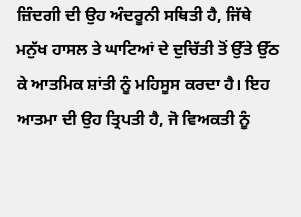ਜ਼ਿੰਦਗੀ ਦੀ ਉਹ ਅੰਦਰੂਨੀ ਸਥਿਤੀ ਹੈ, ਜਿੱਥੇ ਮਨੁੱਖ ਹਾਸਲ ਤੇ ਘਾਟਿਆਂ ਦੇ ਦੁਚਿੱਤੀ ਤੋਂ ਉੱਤੇ ਉੱਠ ਕੇ ਆਤਮਿਕ ਸ਼ਾਂਤੀ ਨੂੰ ਮਹਿਸੂਸ ਕਰਦਾ ਹੈ। ਇਹ ਆਤਮਾ ਦੀ ਉਹ ਤ੍ਰਿਪਤੀ ਹੈ, ਜੋ ਵਿਅਕਤੀ ਨੂੰ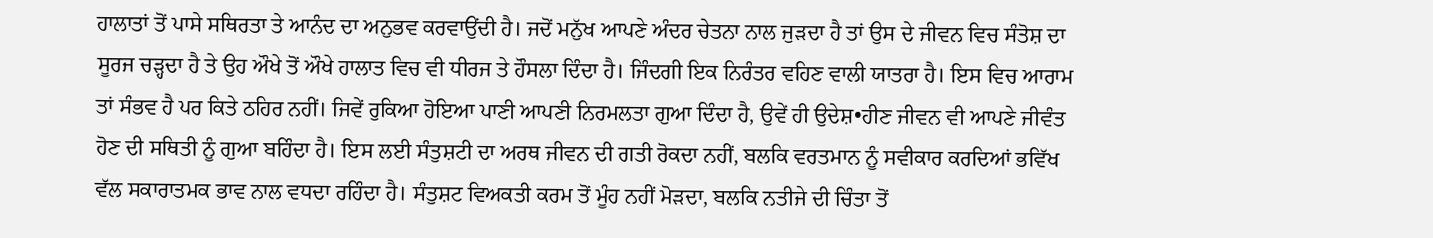ਹਾਲਾਤਾਂ ਤੋਂ ਪਾਸੇ ਸਥਿਰਤਾ ਤੇ ਆਨੰਦ ਦਾ ਅਨੁਭਵ ਕਰਵਾਉਂਦੀ ਹੈ। ਜਦੋਂ ਮਨੁੱਖ ਆਪਣੇ ਅੰਦਰ ਚੇਤਨਾ ਨਾਲ ਜੁੜਦਾ ਹੈ ਤਾਂ ਉਸ ਦੇ ਜੀਵਨ ਵਿਚ ਸੰਤੋਸ਼ ਦਾ ਸੂਰਜ ਚੜ੍ਹਦਾ ਹੈ ਤੇ ਉਹ ਔਖੇ ਤੋਂ ਔਖੇ ਹਾਲਾਤ ਵਿਚ ਵੀ ਧੀਰਜ ਤੇ ਹੌਸਲਾ ਦਿੰਦਾ ਹੈ। ਜਿੰਦਗੀ ਇਕ ਨਿਰੰਤਰ ਵਹਿਣ ਵਾਲੀ ਯਾਤਰਾ ਹੈ। ਇਸ ਵਿਚ ਆਰਾਮ ਤਾਂ ਸੰਭਵ ਹੈ ਪਰ ਕਿਤੇ ਠਹਿਰ ਨਹੀਂ। ਜਿਵੇਂ ਰੁਕਿਆ ਹੋਇਆ ਪਾਣੀ ਆਪਣੀ ਨਿਰਮਲਤਾ ਗੁਆ ਦਿੰਦਾ ਹੈ, ਉਵੇਂ ਹੀ ਉਦੇਸ਼•ਹੀਣ ਜੀਵਨ ਵੀ ਆਪਣੇ ਜੀਵੰਤ ਹੋਣ ਦੀ ਸਥਿਤੀ ਨੂੰ ਗੁਆ ਬਹਿੰਦਾ ਹੈ। ਇਸ ਲਈ ਸੰਤੁਸ਼ਟੀ ਦਾ ਅਰਥ ਜੀਵਨ ਦੀ ਗਤੀ ਰੋਕਦਾ ਨਹੀਂ, ਬਲਕਿ ਵਰਤਮਾਨ ਨੂੰ ਸਵੀਕਾਰ ਕਰਦਿਆਂ ਭਵਿੱਖ ਵੱਲ ਸਕਾਰਾਤਮਕ ਭਾਵ ਨਾਲ ਵਧਦਾ ਰਹਿੰਦਾ ਹੈ। ਸੰਤੁਸ਼ਟ ਵਿਅਕਤੀ ਕਰਮ ਤੋਂ ਮੂੰਹ ਨਹੀਂ ਮੋੜਦਾ, ਬਲਕਿ ਨਤੀਜੇ ਦੀ ਚਿੰਤਾ ਤੋਂ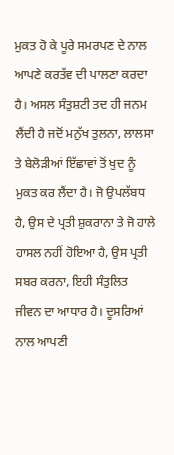ਮੁਕਤ ਹੋ ਕੇ ਪੂਰੇ ਸਮਰਪਣ ਦੇ ਨਾਲ ਆਪਣੇ ਕਰਤੱਵ ਦੀ ਪਾਲਣਾ ਕਰਦਾ ਹੈ। ਅਸਲ ਸੰਤੁਸ਼ਟੀ ਤਦ ਹੀ ਜਨਮ ਲੈਂਦੀ ਹੈ ਜਦੋਂ ਮਨੁੱਖ ਤੁਲਨਾ, ਲਾਲਸਾ ਤੇ ਬੇਲੋੜੀਆਂ ਇੱਛਾਵਾਂ ਤੋਂ ਖੁਦ ਨੂੰ ਮੁਕਤ ਕਰ ਲੈਂਦਾ ਹੈ। ਜੋ ਉਪਲੱਬਧ ਹੈ, ਉਸ ਦੇ ਪ੍ਰਤੀ ਸ਼ੁਕਰਾਨਾ ਤੇ ਜੋ ਹਾਲੇ ਹਾਸਲ ਨਹੀਂ ਹੋਇਆ ਹੈ, ਉਸ ਪ੍ਰਤੀ ਸਬਰ ਕਰਨਾ, ਇਹੀ ਸੰਤੁਲਿਤ ਜੀਵਨ ਦਾ ਆਧਾਰ ਹੈ। ਦੂਸਰਿਆਂ ਨਾਲ ਆਪਣੀ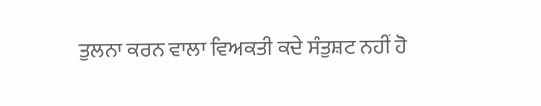ਤੁਲਨਾ ਕਰਨ ਵਾਲਾ ਵਿਅਕਤੀ ਕਦੇ ਸੰਤੁਸ਼ਟ ਨਹੀਂ ਹੋ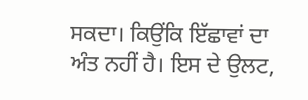ਸਕਦਾ। ਕਿਉਂਕਿ ਇੱਛਾਵਾਂ ਦਾ ਅੰਤ ਨਹੀਂ ਹੈ। ਇਸ ਦੇ ਉਲਟ,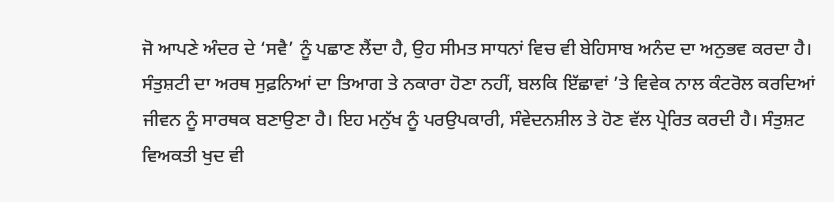ਜੋ ਆਪਣੇ ਅੰਦਰ ਦੇ ‘ਸਵੈ’ ਨੂੰ ਪਛਾਣ ਲੈਂਦਾ ਹੈ, ਉਹ ਸੀਮਤ ਸਾਧਨਾਂ ਵਿਚ ਵੀ ਬੇਹਿਸਾਬ ਅਨੰਦ ਦਾ ਅਨੁਭਵ ਕਰਦਾ ਹੈ। ਸੰਤੁਸ਼ਟੀ ਦਾ ਅਰਥ ਸੁਫ਼ਨਿਆਂ ਦਾ ਤਿਆਗ ਤੇ ਨਕਾਰਾ ਹੋਣਾ ਨਹੀਂ, ਬਲਕਿ ਇੱਛਾਵਾਂ ’ਤੇ ਵਿਵੇਕ ਨਾਲ ਕੰਟਰੋਲ ਕਰਦਿਆਂ ਜੀਵਨ ਨੂੰ ਸਾਰਥਕ ਬਣਾਉਣਾ ਹੈ। ਇਹ ਮਨੁੱਖ ਨੂੰ ਪਰਉਪਕਾਰੀ, ਸੰਵੇਦਨਸ਼ੀਲ ਤੇ ਹੋਣ ਵੱਲ ਪ੍ਰੇਰਿਤ ਕਰਦੀ ਹੈ। ਸੰਤੁਸ਼ਟ ਵਿਅਕਤੀ ਖੁਦ ਵੀ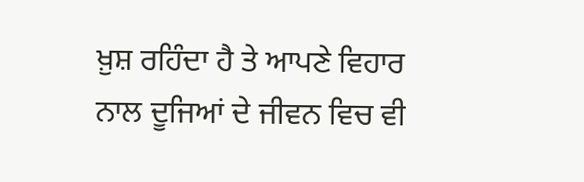ਖ਼ੁਸ਼ ਰਹਿੰਦਾ ਹੈ ਤੇ ਆਪਣੇ ਵਿਹਾਰ ਨਾਲ ਦੂਜਿਆਂ ਦੇ ਜੀਵਨ ਵਿਚ ਵੀ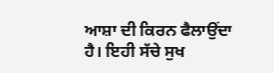ਆਸ਼ਾ ਦੀ ਕਿਰਨ ਫੈਲਾਉਂਦਾ ਹੈ। ਇਹੀ ਸੱਚੇ ਸੁਖ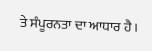ਤੇ ਸੰਪੂਰਨਤਾ ਦਾ ਆਧਾਰ ਹੈ।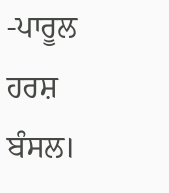-ਪਾਰੂਲ ਹਰਸ਼ ਬੰਸਲ।